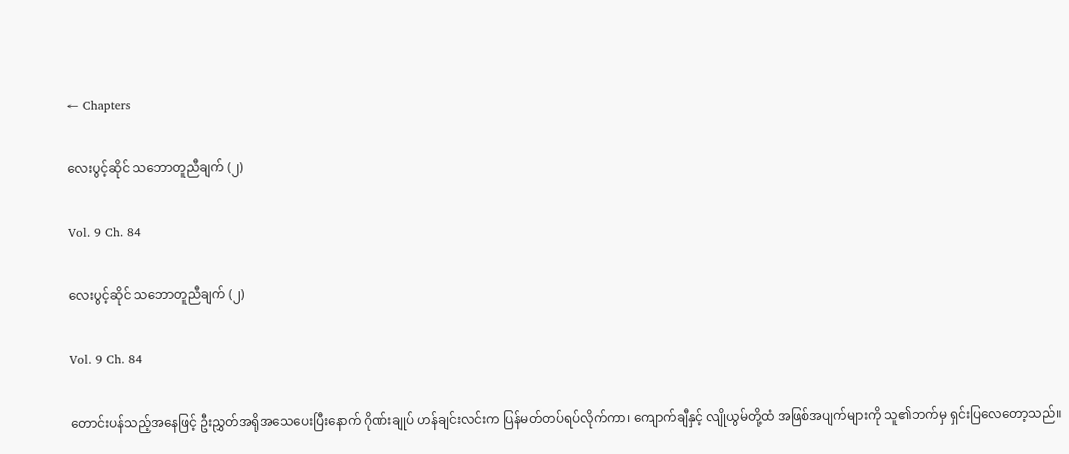← Chapters

လေးပွင့်ဆိုင် သဘောတူညီချက် (၂)

Vol. 9 Ch. 84

လေးပွင့်ဆိုင် သဘောတူညီချက် (၂)

Vol. 9 Ch. 84

တောင်းပန်သည့်အနေဖြင့် ဦးညွှတ်အရိုအသေပေးပြီးနောက် ဂိုဏ်းချုပ် ဟန်ချင်းလင်းက ပြန်မတ်တပ်ရပ်လိုက်ကာ၊ ကျောက်ချီနှင့် လျိုယွမ်တို့ထံ အဖြစ်အပျက်များကို သူ၏ဘက်မှ ရှင်းပြလေတော့သည်။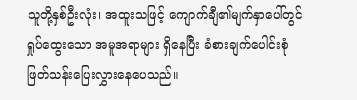သူတို့နှစ်ဦးလုံး၊ အထူးသဖြင့် ကျောက်ချီ၏မျက်နှာပေါ်တွင် ရှုပ်ထွေးသော အမူအရာများ ရှိနေပြီး ခံစားချက်ပေါင်းစုံ ဖြတ်သန်းပြေးလွှားနေပေသည်။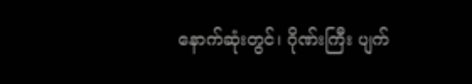နောက်ဆုံးတွင်၊ ဂိုဏ်းကြီး ပျက်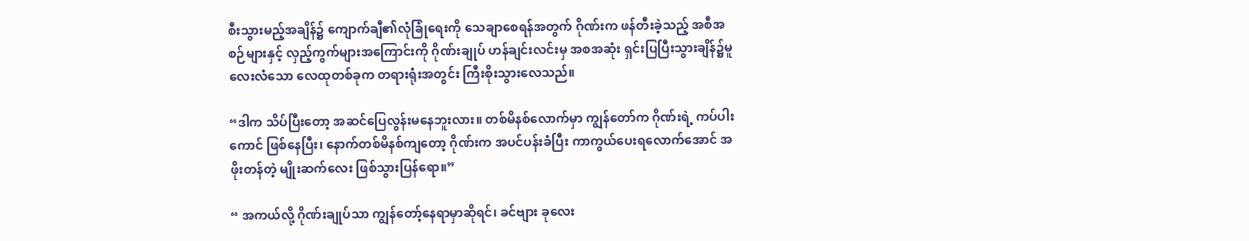စီးသွားမည့်အချိန်၌ ကျောက်ချီ၏လုံခြုံရေးကို သေချာစေရန်အတွက် ဂိုဏ်းက ဖန်တီးခဲ့သည့် အစီအစဉ်များနှင့် လှည့်ကွက်များအကြောင်းကို ဂိုဏ်းချုပ် ဟန်ချင်းလင်းမှ အစအဆုံး ရှင်းပြပြီးသွားချိန်၌မူ လေးလံသော လေထုတစ်ခုက တရားရုံးအတွင်း ကြီးစိုးသွားလေသည်။

“ဒါက သိပ်ပြီးတော့ အဆင်ပြေလွန်းမနေဘူးလား။ တစ်မိနစ်လောက်မှာ ကျွန်တော်က ဂိုဏ်းရဲ့ ကပ်ပါးကောင် ဖြစ်နေပြီး၊ နောက်တစ်မိနစ်ကျတော့ ဂိုဏ်းက အပင်ပန်းခံပြီး ကာကွယ်ပေးရလောက်အောင် အဖိုးတန်တဲ့ မျိုးဆက်လေး ဖြစ်သွားပြန်ရော။”

“ အကယ်လို့ ဂိုဏ်းချုပ်သာ ကျွန်တော့်နေရာမှာဆိုရင်၊ ခင်ဗျား ခုလေး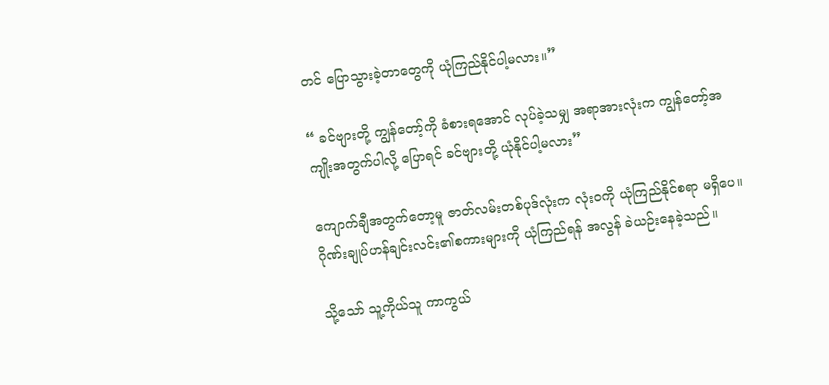တင် ပြောသွားခဲ့တာတွေကို ယုံကြည်နိုင်ပါ့မလား။”

“ ခင်ဗျားတို့ ကျွန်တော့်ကို ခံစားရအောင် လုပ်ခဲ့သမျှ အရာအားလုံးက ကျွန်တော့်အကျိုးအတွက်ပါလို့ ပြောရင် ခင်ဗျားတို့ ယုံနိုင်ပါ့မလား”

ကျောက်ချီအတွက်တော့မူ ဇာတ်လမ်းတစ်ပုဒ်လုံးက လုံးဝကို ယုံကြည်နိုင်စရာ မရှိပေ။ ဂိုဏ်းချုပ်ဟန်ချင်းလင်း၏စကားများကို ယုံကြည်ရန် အလွန် ခဲယဉ်းနေခဲ့သည်။

သို့သော် သူ့ကိုယ်သူ ကာကွယ်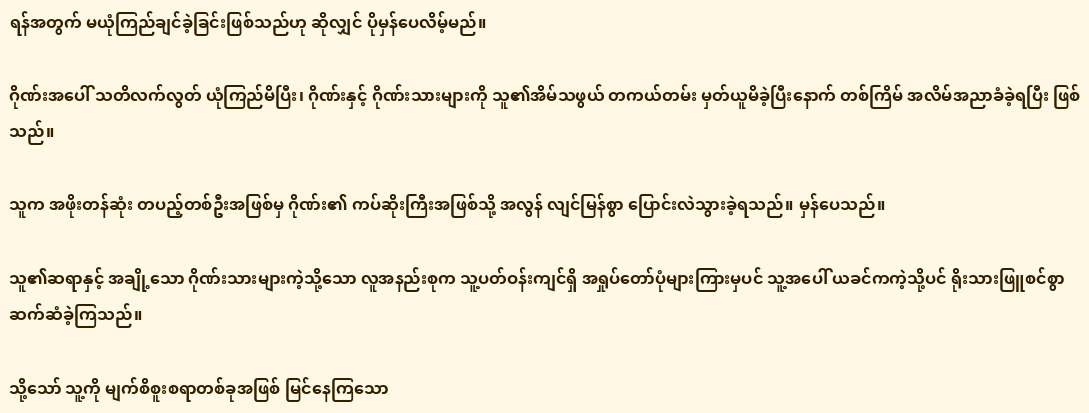ရန်အတွက် မယုံကြည်ချင်ခဲ့ခြင်းဖြစ်သည်ဟု ဆိုလျှင် ပိုမှန်ပေလိမ့်မည်။

ဂိုဏ်းအပေါ် သတိလက်လွတ် ယုံကြည်မိပြီး၊ ဂိုဏ်းနှင့် ဂိုဏ်းသားများကို သူ၏အိမ်သဖွယ် တကယ်တမ်း မှတ်ယူမိခဲ့ပြီးနောက် တစ်ကြိမ် အလိမ်အညာခံခဲ့ရပြီး ဖြစ်သည်။

သူက အဖိုးတန်ဆုံး တပည့်တစ်ဦးအဖြစ်မှ ဂိုဏ်း၏ ကပ်ဆိုးကြီးအဖြစ်သို့ အလွန် လျင်မြန်စွာ ပြောင်းလဲသွားခဲ့ရသည်။ မှန်ပေသည်။

သူ၏ဆရာနှင့် အချို့သော ဂိုဏ်းသားများကဲ့သို့သော လူအနည်းစုက သူ့ပတ်ဝန်းကျင်ရှိ အရှုပ်တော်ပုံများကြားမှပင် သူ့အပေါ် ယခင်ကကဲ့သို့ပင် ရိုးသားဖြူစင်စွာ ဆက်ဆံခဲ့ကြသည်။

သို့သော် သူ့ကို မျက်စိစူးစရာတစ်ခုအဖြစ် မြင်နေကြသော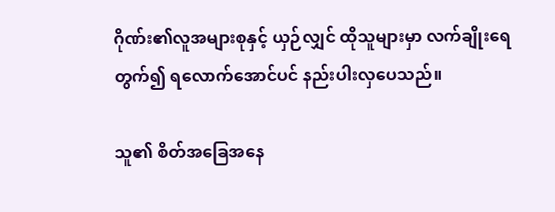ဂိုဏ်း၏လူအများစုနှင့် ယှဉ်လျှင် ထိုသူများမှာ လက်ချိုးရေတွက်၍ ရလောက်အောင်ပင် နည်းပါးလှပေသည်။

သူ၏ စိတ်အခြေအနေ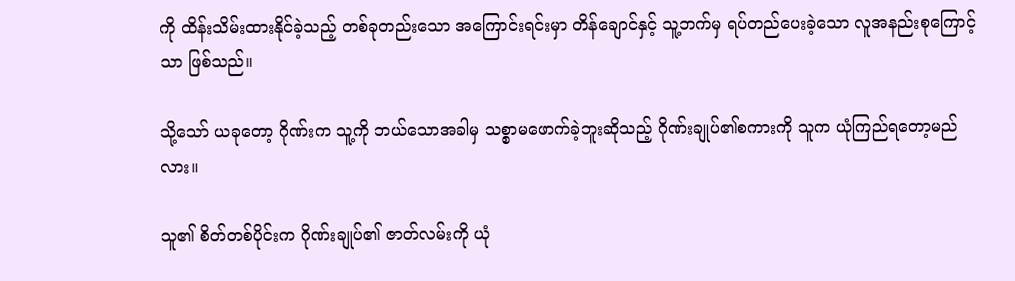ကို ထိန်းသိမ်းထားနိုင်ခဲ့သည့် တစ်ခုတည်းသော အကြောင်းရင်းမှာ တိန်ချောင်နှင့် သူ့ဘက်မှ ရပ်တည်ပေးခဲ့သော လူအနည်းစုကြောင့်သာ ဖြစ်သည်။

သို့သော် ယခုတော့ ဂိုဏ်းက သူ့ကို ဘယ်သောအခါမှ သစ္စာမဖောက်ခဲ့ဘူးဆိုသည့် ဂိုဏ်းချုပ်၏စကားကို သူက ယုံကြည်ရတော့မည်လား။

သူ၏ စိတ်တစ်ပိုင်းက ဂိုဏ်းချုပ်၏ ဇာတ်လမ်းကို ယုံ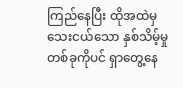ကြည်နေပြီး ထိုအထဲမှ သေးငယ်သော နှစ်သိမ့်မှုတစ်ခုကိုပင် ရှာတွေ့နေ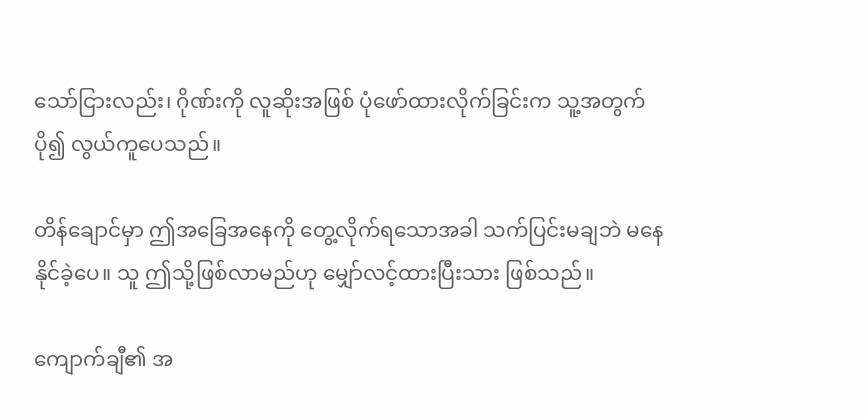သော်ငြားလည်း၊ ဂိုဏ်းကို လူဆိုးအဖြစ် ပုံဖော်ထားလိုက်ခြင်းက သူ့အတွက် ပို၍ လွယ်ကူပေသည်။

တိန်ချောင်မှာ ဤအခြေအနေကို တွေ့လိုက်ရသောအခါ သက်ပြင်းမချဘဲ မနေနိုင်ခဲ့ပေ။ သူ ဤသို့ဖြစ်လာမည်ဟု မျှော်လင့်ထားပြီးသား ဖြစ်သည်။

ကျောက်ချီ၏ အ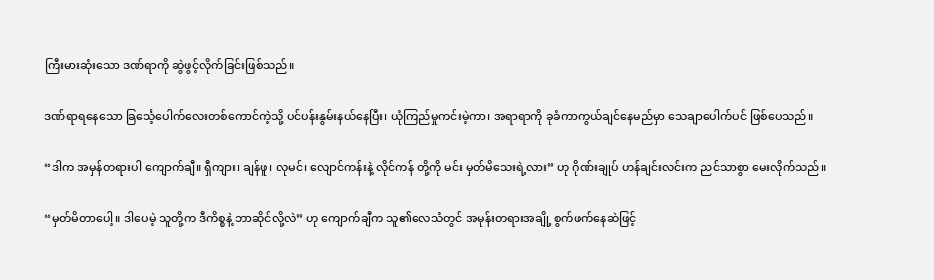ကြီးမားဆုံးသော ဒဏ်ရာကို ဆွဲဖွင့်လိုက်ခြင်းဖြစ်သည်။

ဒဏ်ရာရနေသော ခြင်္သေ့ပေါက်လေးတစ်ကောင်ကဲ့သို့ ပင်ပန်းနွမ်းနယ်နေပြီး၊ ယုံကြည်မှုကင်းမဲ့ကာ၊ အရာရာကို ခုခံကာကွယ်ချင်နေမည်မှာ သေချာပေါက်ပင် ဖြစ်ပေသည်။

“ဒါက အမှန်တရားပါ ကျောက်ချီ။ ရှီကျား၊ ချန်ဖူ၊ လုမင်၊ လျောင်ကန်းနဲ့ လိုင်ကန် တို့ကို မင်း မှတ်မိသေးရဲ့လား” ဟု ဂိုဏ်းချုပ် ဟန်ချင်းလင်းက ညင်သာစွာ မေးလိုက်သည်။

“မှတ်မိတာပေါ့။ ဒါပေမဲ့ သူတို့က ဒီကိစ္စနဲ့ ဘာဆိုင်လို့လဲ” ဟု ကျောက်ချီက သူ၏လေသံတွင် အမုန်းတရားအချို့ စွက်ဖက်နေဆဲဖြင့်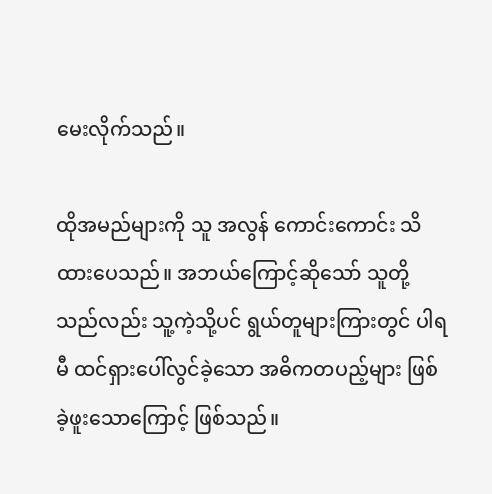မေးလိုက်သည်။

ထိုအမည်များကို သူ အလွန် ကောင်းကောင်း သိထားပေသည်။ အဘယ်ကြောင့်ဆိုသော် သူတို့သည်လည်း သူ့ကဲ့သို့ပင် ရွယ်တူများကြားတွင် ပါရမီ ထင်ရှားပေါ်လွင်ခဲ့သော အဓိကတပည့်များ ဖြစ်ခဲ့ဖူးသောကြောင့် ဖြစ်သည်။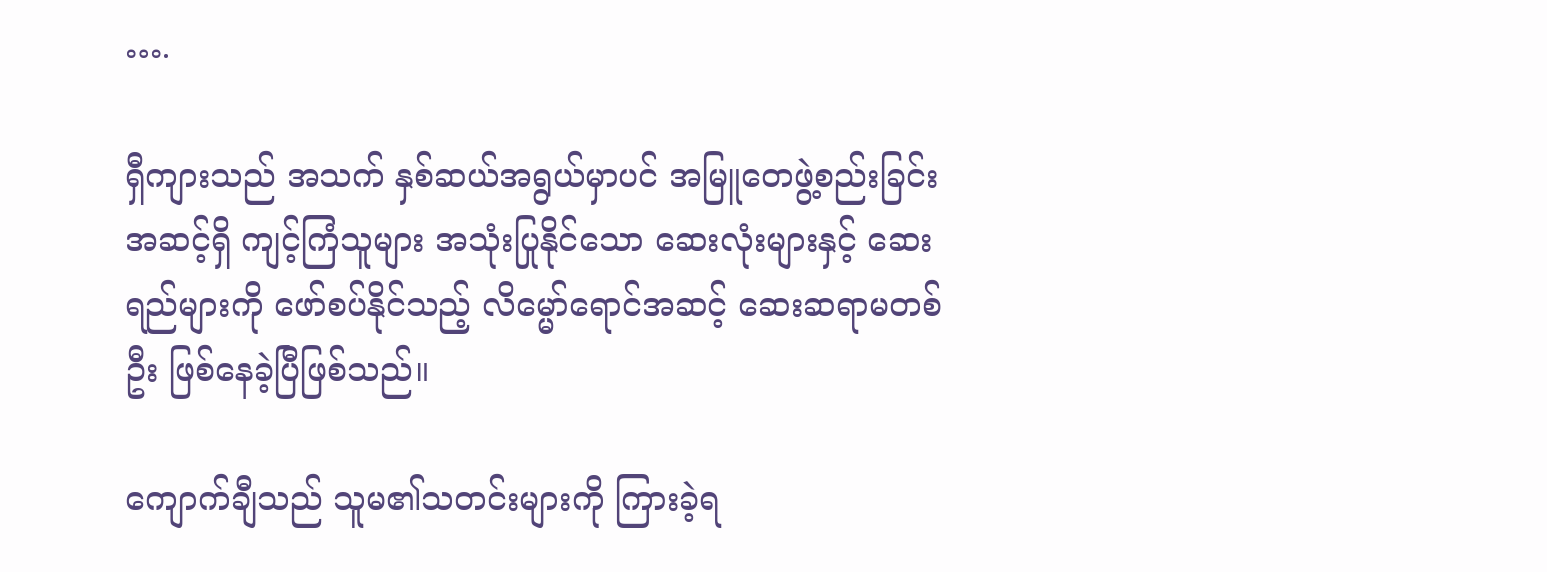….

ရှီကျားသည် အသက် နှစ်ဆယ်အရွယ်မှာပင် အမြူတေဖွဲ့စည်းခြင်းအဆင့်ရှိ ကျင့်ကြံသူများ အသုံးပြုနိုင်သော ဆေးလုံးများနှင့် ဆေးရည်များကို ဖော်စပ်နိုင်သည့် လိမ္မော်ရောင်အဆင့် ဆေးဆရာမတစ်ဦး ဖြစ်နေခဲ့ပြီဖြစ်သည်။

ကျောက်ချီသည် သူမ၏သတင်းများကို ကြားခဲ့ရ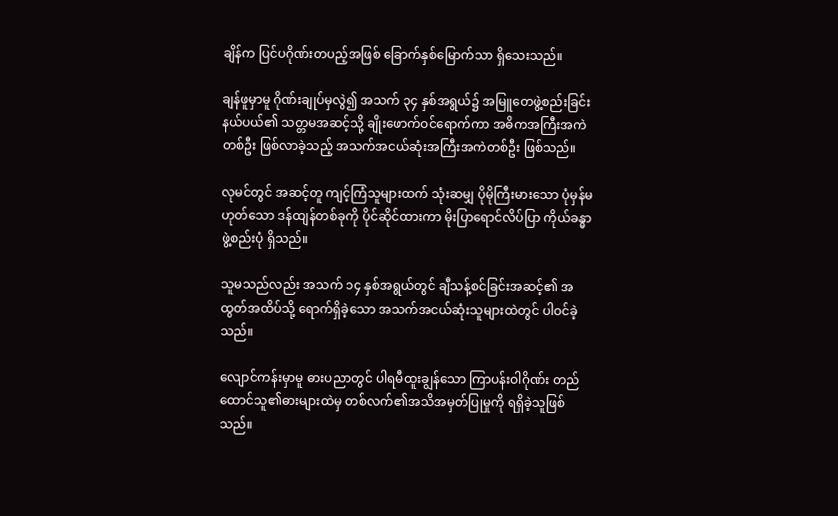ချိန်က ပြင်ပဂိုဏ်းတပည့်အဖြစ် ခြောက်နှစ်မြောက်သာ ရှိသေးသည်။

ချန်ဖူမှာမူ ဂိုဏ်းချုပ်မှလွဲ၍ အသက် ၃၄ နှစ်အရွယ်၌ အမြူတေဖွဲ့စည်းခြင်းနယ်ပယ်၏ သတ္တမအဆင့်သို့ ချိုးဖောက်ဝင်ရောက်ကာ အဓိကအကြီးအကဲတစ်ဦး ဖြစ်လာခဲ့သည့် အသက်အငယ်ဆုံးအကြီးအကဲတစ်ဦး ဖြစ်သည်။

လုမင်တွင် အဆင့်တူ ကျင့်ကြံသူများထက် သုံးဆမျှ ပိုမိုကြီးမားသော ပုံမှန်မဟုတ်သော ဒန်ထျန်တစ်ခုကို ပိုင်ဆိုင်ထားကာ မိုးပြာရောင်လိပ်ပြာ ကိုယ်ခန္ဓာဖွဲ့စည်းပုံ ရှိသည်။

သူမသည်လည်း အသက် ၁၄ နှစ်အရွယ်တွင် ချီသန့်စင်ခြင်းအဆင့်၏ အထွတ်အထိပ်သို့ ရောက်ရှိခဲ့သော အသက်အငယ်ဆုံးသူများထဲတွင် ပါဝင်ခဲ့သည်။

လျောင်ကန်းမှာမူ ဓားပညာတွင် ပါရမီထူးချွန်သော ကြာပန်းဝါဂိုဏ်း တည်ထောင်သူ၏ဓားများထဲမှ တစ်လက်၏အသိအမှတ်ပြုမှုကို ရရှိခဲ့သူဖြစ်သည်။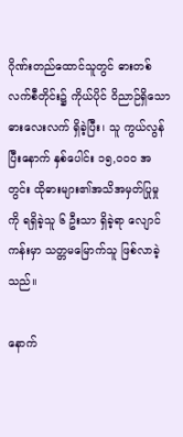ဂိုဏ်းတည်ထောင်သူတွင် ဓားတစ်လက်စီတိုင်း၌ ကိုယ်ပိုင် ဝိညာဉ်ရှိသော ဓားလေးလက် ရှိခဲ့ပြီး၊ သူ ကွယ်လွန်ပြီးနောက် နှစ်ပေါင်း ၁၅,၀၀၀ အတွင်း ထိုဓားများ၏အသိအမှတ်ပြုမှုကို ရရှိခဲ့သူ ၆ ဦးသာ ရှိခဲ့ရာ လျောင်ကန်းမှာ သတ္တမမြောက်သူ ဖြစ်လာခဲ့သည်။

နောက်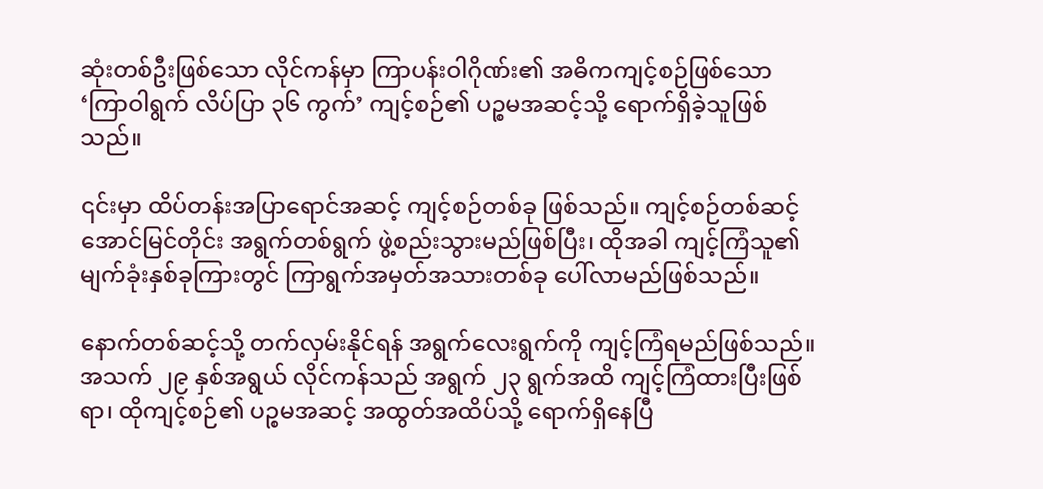ဆုံးတစ်ဦးဖြစ်သော လိုင်ကန်မှာ ကြာပန်းဝါဂိုဏ်း၏ အဓိကကျင့်စဉ်ဖြစ်သော ‘ကြာဝါရွက် လိပ်ပြာ ၃၆ ကွက်’ ကျင့်စဉ်၏ ပဉ္စမအဆင့်သို့ ရောက်ရှိခဲ့သူဖြစ်သည်။

၎င်းမှာ ထိပ်တန်းအပြာရောင်အဆင့် ကျင့်စဉ်တစ်ခု ဖြစ်သည်။ ကျင့်စဉ်တစ်ဆင့် အောင်မြင်တိုင်း အရွက်တစ်ရွက် ဖွဲ့စည်းသွားမည်ဖြစ်ပြီး၊ ထိုအခါ ကျင့်ကြံသူ၏ မျက်ခုံးနှစ်ခုကြားတွင် ကြာရွက်အမှတ်အသားတစ်ခု ပေါ်လာမည်ဖြစ်သည်။

နောက်တစ်ဆင့်သို့ တက်လှမ်းနိုင်ရန် အရွက်လေးရွက်ကို ကျင့်ကြံရမည်ဖြစ်သည်။ အသက် ၂၉ နှစ်အရွယ် လိုင်ကန်သည် အရွက် ၂၃ ရွက်အထိ ကျင့်ကြံထားပြီးဖြစ်ရာ၊ ထိုကျင့်စဉ်၏ ပဉ္စမအဆင့် အထွတ်အထိပ်သို့ ရောက်ရှိနေပြီ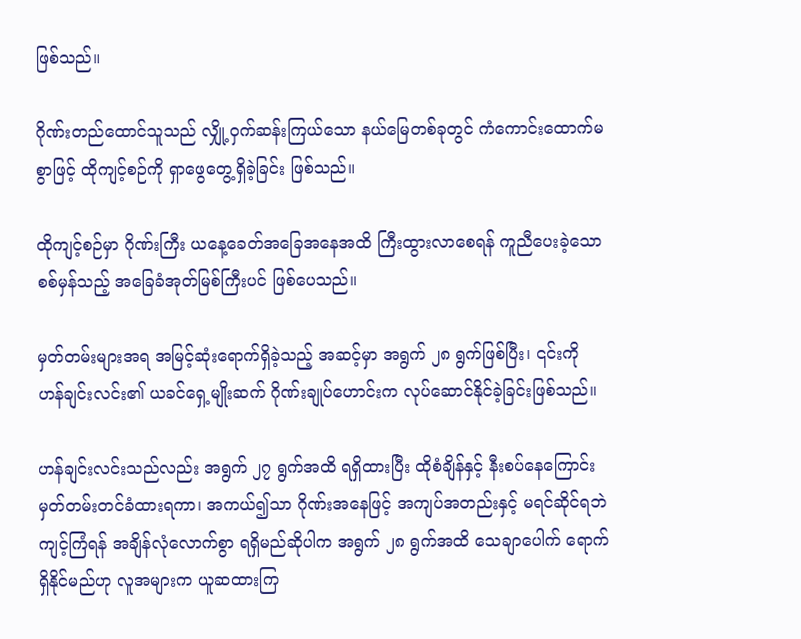ဖြစ်သည်။

ဂိုဏ်းတည်ထောင်သူသည် လျှို့ဝှက်ဆန်းကြယ်သော နယ်မြေတစ်ခုတွင် ကံကောင်းထောက်မစွာဖြင့် ထိုကျင့်စဉ်ကို ရှာဖွေတွေ့ရှိခဲ့ခြင်း ဖြစ်သည်။

ထိုကျင့်စဉ်မှာ ဂိုဏ်းကြီး ယနေ့ခေတ်အခြေအနေအထိ ကြီးထွားလာစေရန် ကူညီပေးခဲ့သော စစ်မှန်သည့် အခြေခံအုတ်မြစ်ကြီးပင် ဖြစ်ပေသည်။

မှတ်တမ်းများအရ အမြင့်ဆုံးရောက်ရှိခဲ့သည့် အဆင့်မှာ အရွက် ၂၈ ရွက်ဖြစ်ပြီး၊ ၎င်းကို ဟန်ချင်းလင်း၏ ယခင်ရှေ့မျိုးဆက် ဂိုဏ်းချုပ်ဟောင်းက လုပ်ဆောင်နိုင်ခဲ့ခြင်းဖြစ်သည်။

ဟန်ချင်းလင်းသည်လည်း အရွက် ၂၇ ရွက်အထိ ရရှိထားပြီး ထိုစံချိန်နှင့် နီးစပ်နေကြောင်း မှတ်တမ်းတင်ခံထားရကာ၊ အကယ်၍သာ ဂိုဏ်းအနေဖြင့် အကျပ်အတည်းနှင့် မရင်ဆိုင်ရဘဲ ကျင့်ကြံရန် အချိန်လုံလောက်စွာ ရရှိမည်ဆိုပါက အရွက် ၂၈ ရွက်အထိ သေချာပေါက် ရောက်ရှိနိုင်မည်ဟု လူအများက ယူဆထားကြ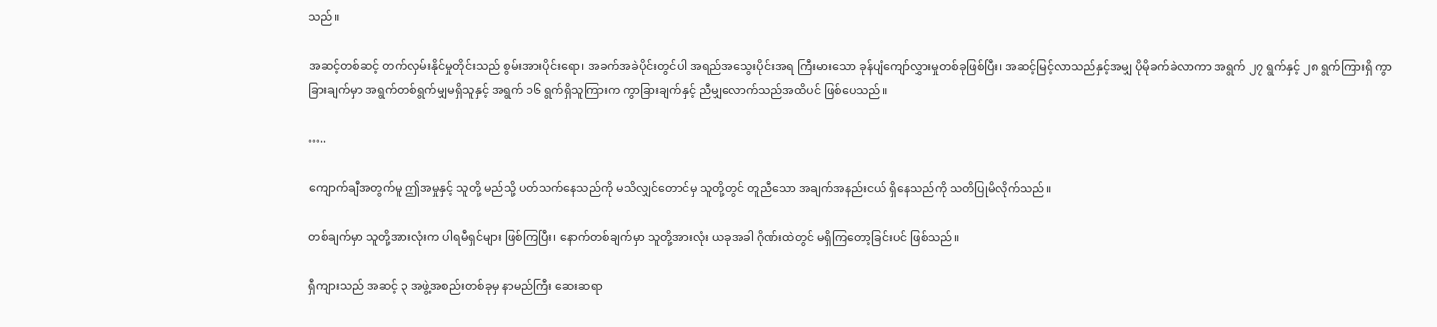သည်။

အဆင့်တစ်ဆင့် တက်လှမ်းနိုင်မှုတိုင်းသည် စွမ်းအားပိုင်းရော၊ အခက်အခဲပိုင်းတွင်ပါ အရည်အသွေးပိုင်းအရ ကြီးမားသော ခုန်ပျံကျော်လွှားမှုတစ်ခုဖြစ်ပြီး၊ အဆင့်မြင့်လာသည်နှင့်အမျှ ပိုမိုခက်ခဲလာကာ အရွက် ၂၇ ရွက်နှင့် ၂၈ ရွက်ကြားရှိ ကွာခြားချက်မှာ အရွက်တစ်ရွက်မျှမရှိသူနှင့် အရွက် ၁၆ ရွက်ရှိသူကြားက ကွာခြားချက်နှင့် ညီမျှလောက်သည်အထိပင် ဖြစ်ပေသည်။

…..

ကျောက်ချီအတွက်မူ ဤအမှုနှင့် သူတို့ မည်သို့ ပတ်သက်နေသည်ကို မသိလျှင်တောင်မှ သူတို့တွင် တူညီသော အချက်အနည်းငယ် ရှိနေသည်ကို သတိပြုမိလိုက်သည်။

တစ်ချက်မှာ သူတို့အားလုံးက ပါရမီရှင်များ ဖြစ်ကြပြီး၊ နောက်တစ်ချက်မှာ သူတို့အားလုံး ယခုအခါ ဂိုဏ်းထဲတွင် မရှိကြတော့ခြင်းပင် ဖြစ်သည်။

ရှီကျားသည် အဆင့် ၃ အဖွဲ့အစည်းတစ်ခုမှ နာမည်ကြီး ဆေးဆရာ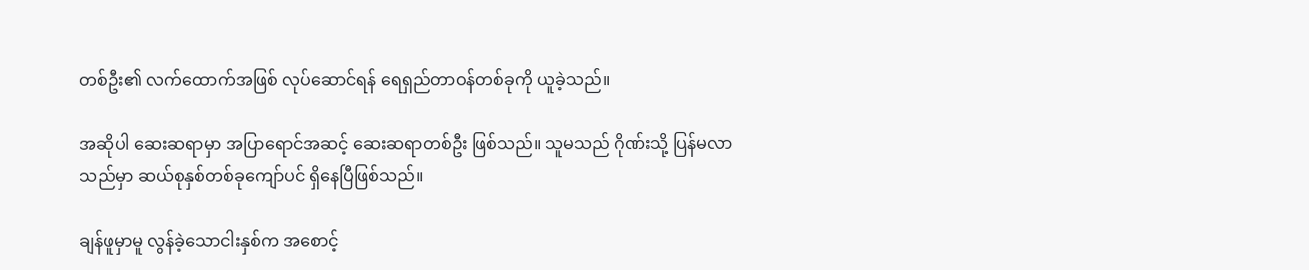တစ်ဦး၏ လက်ထောက်အဖြစ် လုပ်ဆောင်ရန် ရေရှည်တာဝန်တစ်ခုကို ယူခဲ့သည်။

အဆိုပါ ဆေးဆရာမှာ အပြာရောင်အဆင့် ဆေးဆရာတစ်ဦး ဖြစ်သည်။ သူမသည် ဂိုဏ်းသို့ ပြန်မလာသည်မှာ ဆယ်စုနှစ်တစ်ခုကျော်ပင် ရှိနေပြီဖြစ်သည်။

ချန်ဖူမှာမူ လွန်ခဲ့သောငါးနှစ်က အစောင့်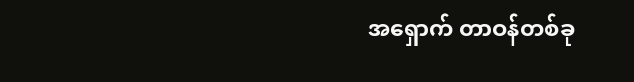အရှောက် တာဝန်တစ်ခု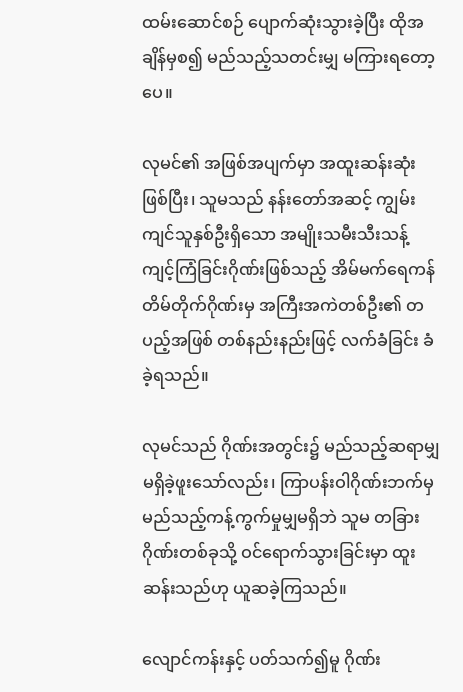ထမ်းဆောင်စဉ် ပျောက်ဆုံးသွားခဲ့ပြီး ထိုအချိန်မှစ၍ မည်သည့်သတင်းမျှ မကြားရတော့ပေ။

လုမင်၏ အဖြစ်အပျက်မှာ အထူးဆန်းဆုံးဖြစ်ပြီး၊ သူမသည် နန်းတော်အဆင့် ကျွမ်းကျင်သူနှစ်ဦးရှိသော အမျိုးသမီးသီးသန့် ကျင့်ကြံခြင်းဂိုဏ်းဖြစ်သည့် အိမ်မက်ရေကန်တိမ်တိုက်ဂိုဏ်းမှ အကြီးအကဲတစ်ဦး၏ တပည့်အဖြစ် တစ်နည်းနည်းဖြင့် လက်ခံခြင်း ခံခဲ့ရသည်။

လုမင်သည် ဂိုဏ်းအတွင်း၌ မည်သည့်ဆရာမျှ မရှိခဲ့ဖူးသော်လည်း၊ ကြာပန်းဝါဂိုဏ်းဘက်မှ မည်သည့်ကန့်ကွက်မှုမျှမရှိဘဲ သူမ တခြားဂိုဏ်းတစ်ခုသို့ ဝင်ရောက်သွားခြင်းမှာ ထူးဆန်းသည်ဟု ယူဆခဲ့ကြသည်။

လျောင်ကန်းနှင့် ပတ်သက်၍မူ ဂိုဏ်း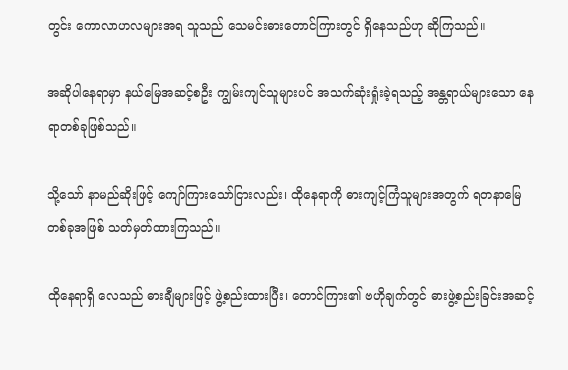တွင်း ကောလာဟလများအရ သူသည် သေမင်းဓားတောင်ကြားတွင် ရှိနေသည်ဟု ဆိုကြသည်။

အဆိုပါနေရာမှာ နယ်မြေအဆင့်စဦး ကျွမ်းကျင်သူများပင် အသက်ဆုံးရှုံးခဲ့ရသည့် အန္တရာယ်များသော နေရာတစ်ခုဖြစ်သည်။

သို့သော် နာမည်ဆိုးဖြင့် ကျော်ကြားသော်ငြားလည်း၊ ထိုနေရာကို ဓားကျင့်ကြံသူများအတွက် ရတနာမြေတစ်ခုအဖြစ် သတ်မှတ်ထားကြသည်။

ထိုနေရာရှိ လေသည် ဓားချီများဖြင့် ဖွဲ့စည်းထားပြီး၊ တောင်ကြား၏ ဗဟိုချက်တွင် ဓားဖွဲ့စည်းခြင်းအဆင့်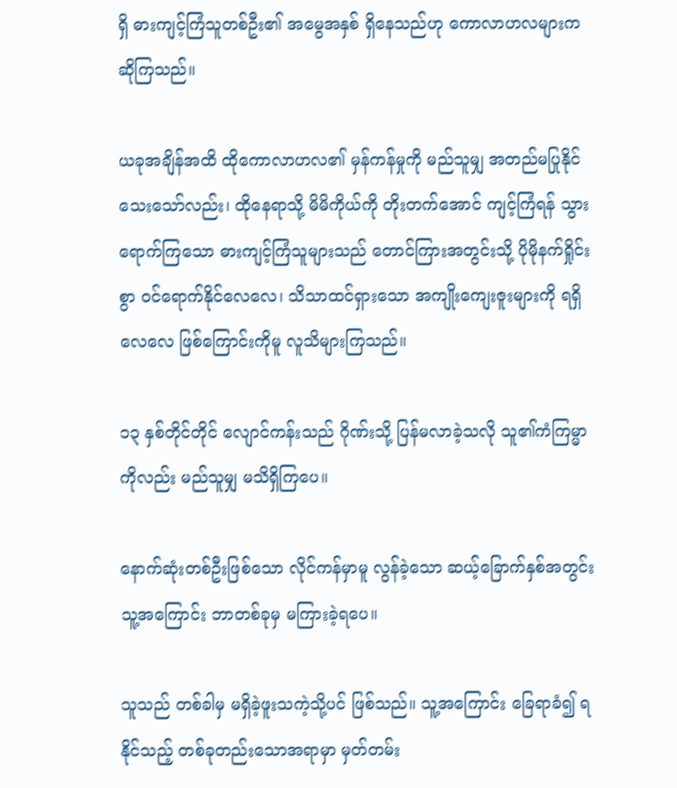ရှိ ဓားကျင့်ကြံသူတစ်ဦး၏ အမွေအနှစ် ရှိနေသည်ဟု ကောလာဟလများက ဆိုကြသည်။

ယခုအချိန်အထိ ထိုကောလာဟလ၏ မှန်ကန်မှုကို မည်သူမျှ အတည်မပြုနိုင်သေးသော်လည်း၊ ထိုနေရာသို့ မိမိကိုယ်ကို တိုးတက်အောင် ကျင့်ကြံရန် သွားရောက်ကြသော ဓားကျင့်ကြံသူများသည် တောင်ကြားအတွင်းသို့ ပိုမိုနက်ရှိုင်းစွာ ဝင်ရောက်နိုင်လေလေ၊ သိသာထင်ရှားသော အကျိုးကျေးဇူးများကို ရရှိလေလေ ဖြစ်ကြောင်းကိုမူ လူသိများကြသည်။

၁၃ နှစ်တိုင်တိုင် လျောင်ကန်းသည် ဂိုဏ်းသို့ ပြန်မလာခဲ့သလို သူ၏ကံကြမ္မာကိုလည်း မည်သူမျှ မသိရှိကြပေ။

နောက်ဆုံးတစ်ဦးဖြစ်သော လိုင်ကန်မှာမူ လွန်ခဲ့သော ဆယ့်ခြောက်နှစ်အတွင်း သူ့အကြောင်း ဘာတစ်ခုမှ မကြားခဲ့ရပေ။

သူသည် တစ်ခါမှ မရှိခဲ့ဖူးသကဲ့သို့ပင် ဖြစ်သည်။ သူ့အကြောင်း ခြေရာခံ၍ ရနိုင်သည့် တစ်ခုတည်းသောအရာမှာ မှတ်တမ်း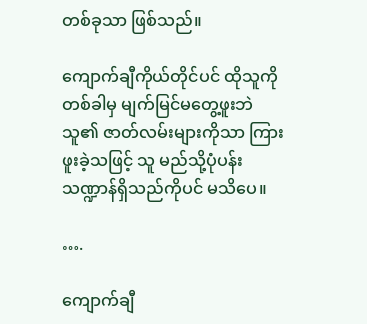တစ်ခုသာ ဖြစ်သည်။

ကျောက်ချီကိုယ်တိုင်ပင် ထိုသူကို တစ်ခါမှ မျက်မြင်မတွေ့ဖူးဘဲ သူ၏ ဇာတ်လမ်းများကိုသာ ကြားဖူးခဲ့သဖြင့် သူ မည်သို့ပုံပန်းသဏ္ဍာန်ရှိသည်ကိုပင် မသိပေ။

….

ကျောက်ချီ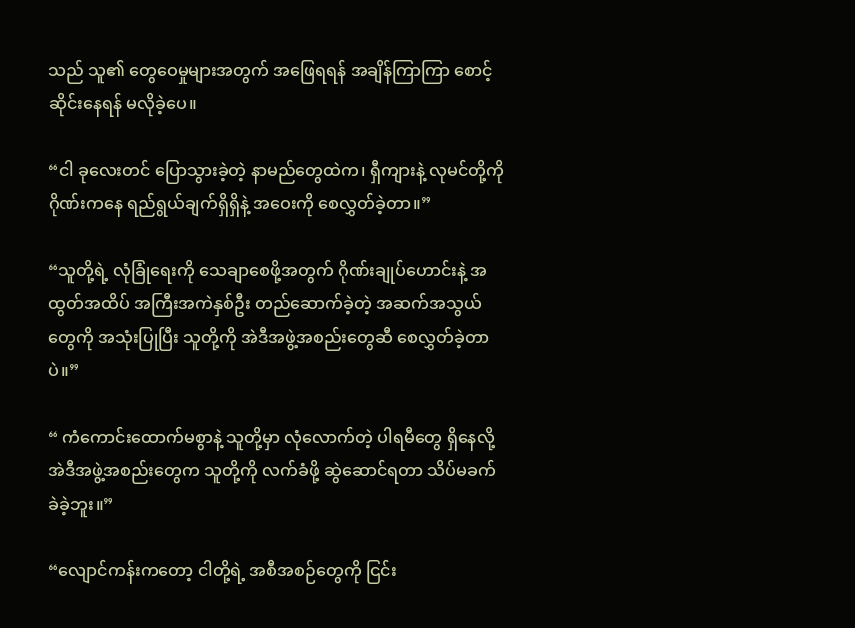သည် သူ၏ တွေဝေမှုများအတွက် အဖြေရရန် အချိန်ကြာကြာ စောင့်ဆိုင်းနေရန် မလိုခဲ့ပေ။

“ငါ ခုလေးတင် ပြောသွားခဲ့တဲ့ နာမည်တွေထဲက၊ ရှီကျားနဲ့ လုမင်တို့ကို ဂိုဏ်းကနေ ရည်ရွယ်ချက်ရှိရှိနဲ့ အဝေးကို စေလွှတ်ခဲ့တာ။”

“သူတို့ရဲ့ လုံခြုံရေးကို သေချာစေဖို့အတွက် ဂိုဏ်းချုပ်ဟောင်းနဲ့ အထွတ်အထိပ် အကြီးအကဲနှစ်ဦး တည်ဆောက်ခဲ့တဲ့ အဆက်အသွယ်တွေကို အသုံးပြုပြီး သူတို့ကို အဲဒီအဖွဲ့အစည်းတွေဆီ စေလွှတ်ခဲ့တာပဲ။”

“ ကံကောင်းထောက်မစွာနဲ့ သူတို့မှာ လုံလောက်တဲ့ ပါရမီတွေ ရှိနေလို့ အဲဒီအဖွဲ့အစည်းတွေက သူတို့ကို လက်ခံဖို့ ဆွဲဆောင်ရတာ သိပ်မခက်ခဲခဲ့ဘူး။”

“လျောင်ကန်းကတော့ ငါတို့ရဲ့ အစီအစဉ်တွေကို ငြင်း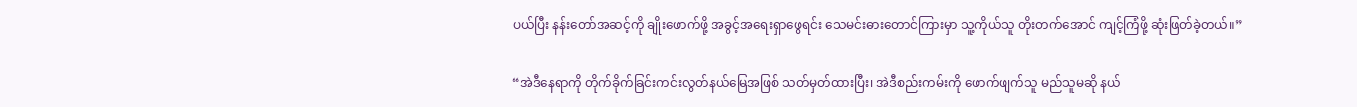ပယ်ပြီး နန်းတော်အဆင့်ကို ချိုးဖောက်ဖို့ အခွင့်အရေးရှာဖွေရင်း သေမင်းဓားတောင်ကြားမှာ သူ့ကိုယ်သူ တိုးတက်အောင် ကျင့်ကြံဖို့ ဆုံးဖြတ်ခဲ့တယ်။”

“အဲဒီနေရာကို တိုက်ခိုက်ခြင်းကင်းလွတ်နယ်မြေအဖြစ် သတ်မှတ်ထားပြီး၊ အဲဒီစည်းကမ်းကို ဖောက်ဖျက်သူ မည်သူမဆို နယ်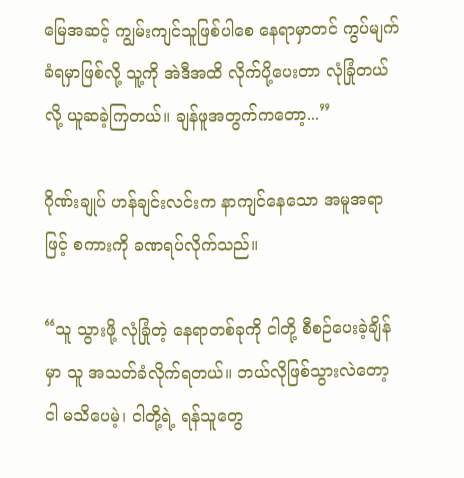မြေအဆင့် ကျွမ်းကျင်သူဖြစ်ပါစေ နေရာမှာတင် ကွပ်မျက်ခံရမှာဖြစ်လို့ သူ့ကို အဲဒီအထိ လိုက်ပို့ပေးတာ လုံခြုံတယ်လို့ ယူဆခဲ့ကြတယ်။ ချန်ဖူအတွက်ကတော့...”

ဂိုဏ်းချုပ် ဟန်ချင်းလင်းက နာကျင်နေသော အမူအရာဖြင့် စကားကို ခဏရပ်လိုက်သည်။

“သူ သွားဖို့ လုံခြုံတဲ့ နေရာတစ်ခုကို ငါတို့ စီစဉ်ပေးခဲ့ချိန်မှာ သူ အသတ်ခံလိုက်ရတယ်။ ဘယ်လိုဖြစ်သွားလဲတော့ ငါ မသိပေမဲ့၊ ငါတို့ရဲ့ ရန်သူတွေ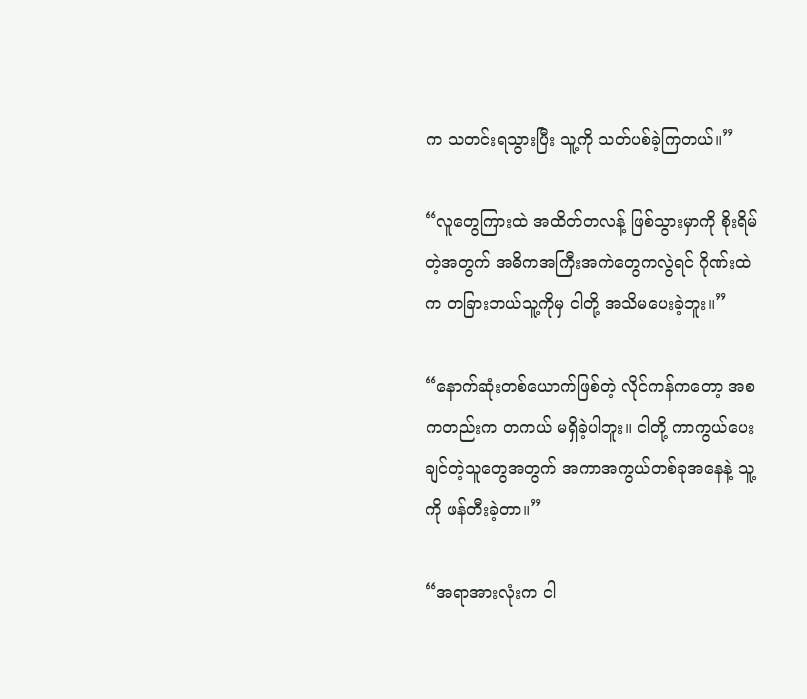က သတင်းရသွားပြီး သူ့ကို သတ်ပစ်ခဲ့ကြတယ်။”

“လူတွေကြားထဲ အထိတ်တလန့် ဖြစ်သွားမှာကို စိုးရိမ်တဲ့အတွက် အဓိကအကြီးအကဲတွေကလွဲရင် ဂိုဏ်းထဲက တခြားဘယ်သူ့ကိုမှ ငါတို့ အသိမပေးခဲ့ဘူး။”

“နောက်ဆုံးတစ်ယောက်ဖြစ်တဲ့ လိုင်ကန်ကတော့ အစကတည်းက တကယ် မရှိခဲ့ပါဘူး။ ငါတို့ ကာကွယ်ပေးချင်တဲ့သူတွေအတွက် အကာအကွယ်တစ်ခုအနေနဲ့ သူ့ကို ဖန်တီးခဲ့တာ။”

“အရာအားလုံးက ငါ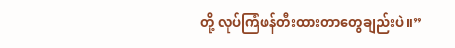တို့ လုပ်ကြံဖန်တီးထားတာတွေချည်းပဲ။”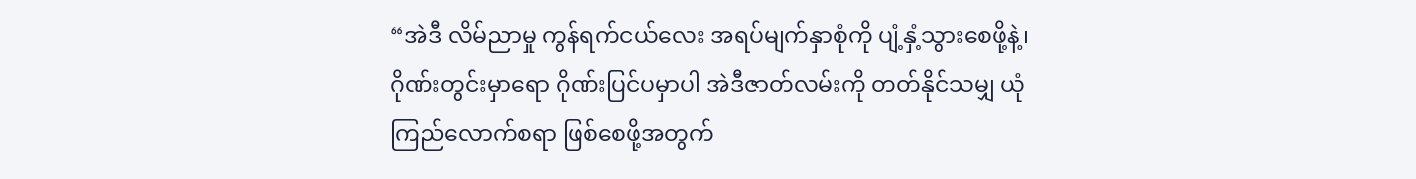“အဲဒီ လိမ်ညာမှု ကွန်ရက်ငယ်လေး အရပ်မျက်နှာစုံကို ပျံ့နှံ့သွားစေဖို့နဲ့၊ ဂိုဏ်းတွင်းမှာရော ဂိုဏ်းပြင်ပမှာပါ အဲဒီဇာတ်လမ်းကို တတ်နိုင်သမျှ ယုံကြည်လောက်စရာ ဖြစ်စေဖို့အတွက်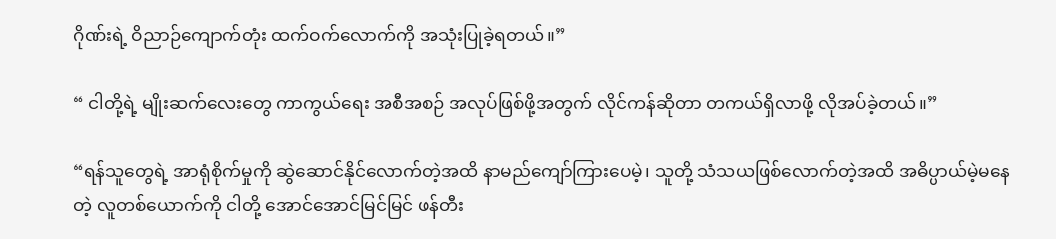ဂိုဏ်းရဲ့ ဝိညာဉ်ကျောက်တုံး ထက်ဝက်လောက်ကို အသုံးပြုခဲ့ရတယ်။”

“ ငါတို့ရဲ့ မျိုးဆက်လေးတွေ ကာကွယ်ရေး အစီအစဉ် အလုပ်ဖြစ်ဖို့အတွက် လိုင်ကန်ဆိုတာ တကယ်ရှိလာဖို့ လိုအပ်ခဲ့တယ်။”

“ရန်သူတွေရဲ့ အာရုံစိုက်မှုကို ဆွဲဆောင်နိုင်လောက်တဲ့အထိ နာမည်ကျော်ကြားပေမဲ့၊ သူတို့ သံသယဖြစ်လောက်တဲ့အထိ အဓိပ္ပာယ်မဲ့မနေတဲ့ လူတစ်ယောက်ကို ငါတို့ အောင်အောင်မြင်မြင် ဖန်တီး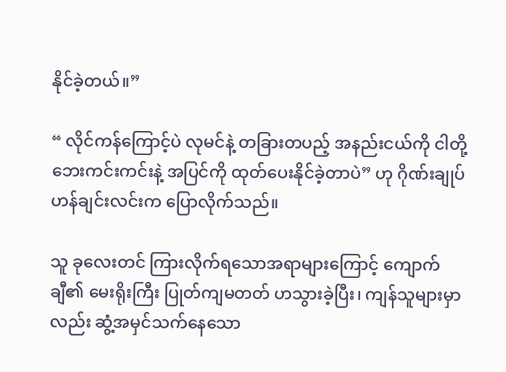နိုင်ခဲ့တယ်။”

“ လိုင်ကန်ကြောင့်ပဲ လုမင်နဲ့ တခြားတပည့် အနည်းငယ်ကို ငါတို့ ဘေးကင်းကင်းနဲ့ အပြင်ကို ထုတ်ပေးနိုင်ခဲ့တာပဲ” ဟု ဂိုဏ်းချုပ် ဟန်ချင်းလင်းက ပြောလိုက်သည်။

သူ ခုလေးတင် ကြားလိုက်ရသောအရာများကြောင့် ကျောက်ချီ၏ မေးရိုးကြီး ပြုတ်ကျမတတ် ဟသွားခဲ့ပြီး၊ ကျန်သူများမှာလည်း ဆွံ့အမှင်သက်နေသော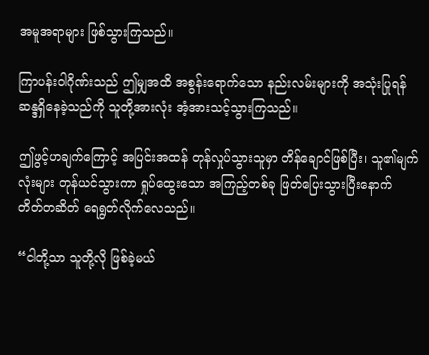အမူအရာများ ဖြစ်သွားကြသည်။

ကြာပန်းဝါဂိုဏ်းသည် ဤမျှအထိ အစွန်းရောက်သော နည်းလမ်းများကို အသုံးပြုရန် ဆန္ဒရှိနေခဲ့သည်ကို သူတို့အားလုံး အံ့အားသင့်သွားကြသည်။

ဤဖွင့်ဟချက်ကြောင့် အပြင်းအထန် တုန်လှုပ်သွားသူမှာ တိန်ချောင်ဖြစ်ပြီး၊ သူ၏မျက်လုံးများ တုန်ယင်သွားကာ ရှုပ်ထွေးသော အကြည့်တစ်ခု ဖြတ်ပြေးသွားပြီးနောက် တိတ်တဆိတ် ရေရွတ်လိုက်လေသည်။

“ငါတို့သာ သူတို့လို ဖြစ်ခဲ့မယ်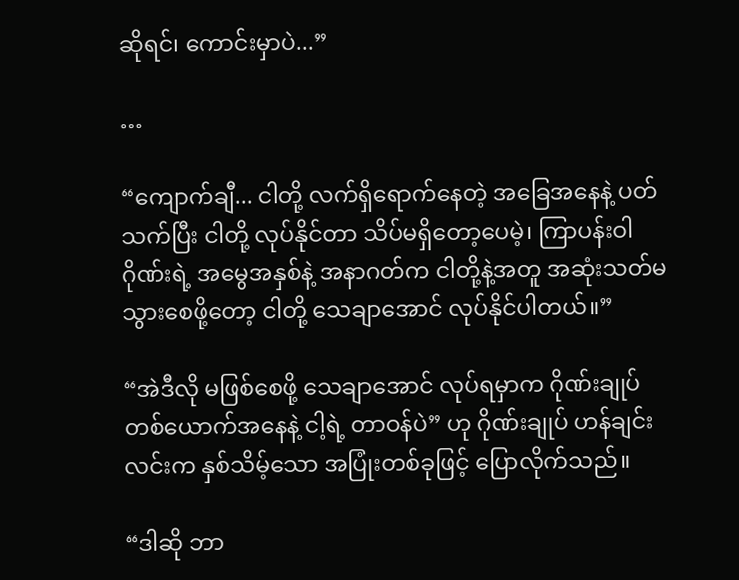ဆိုရင်၊ ကောင်းမှာပဲ...”

…

“ကျောက်ချီ... ငါတို့ လက်ရှိရောက်နေတဲ့ အခြေအနေနဲ့ ပတ်သက်ပြီး ငါတို့ လုပ်နိုင်တာ သိပ်မရှိတော့ပေမဲ့၊ ကြာပန်းဝါဂိုဏ်းရဲ့ အမွေအနှစ်နဲ့ အနာဂတ်က ငါတို့နဲ့အတူ အဆုံးသတ်မသွားစေဖို့တော့ ငါတို့ သေချာအောင် လုပ်နိုင်ပါတယ်။”

“အဲဒီလို မဖြစ်စေဖို့ သေချာအောင် လုပ်ရမှာက ဂိုဏ်းချုပ်တစ်ယောက်အနေနဲ့ ငါ့ရဲ့ တာဝန်ပဲ” ဟု ဂိုဏ်းချုပ် ဟန်ချင်းလင်းက နှစ်သိမ့်သော အပြုံးတစ်ခုဖြင့် ပြောလိုက်သည်။

“ဒါဆို ဘာ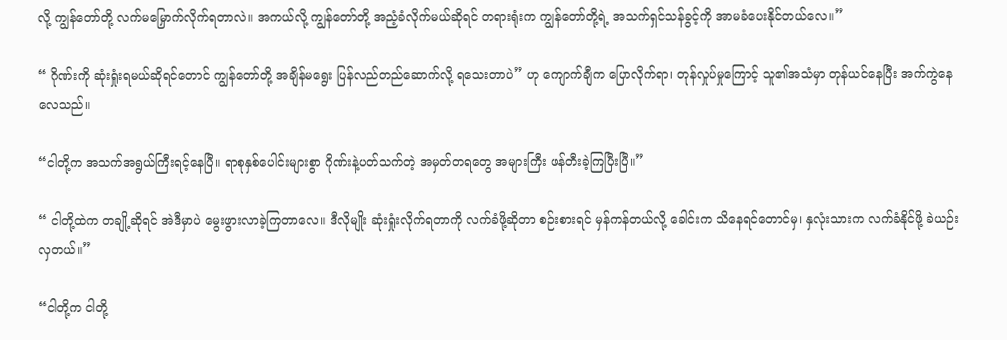လို့ ကျွန်တော်တို့ လက်မမြှောက်လိုက်ရတာလဲ။ အကယ်လို့ ကျွန်တော်တို့ အညံ့ခံလိုက်မယ်ဆိုရင် တရားရုံးက ကျွန်တော်တို့ရဲ့ အသက်ရှင်သန်ခွင့်ကို အာမခံပေးနိုင်တယ်လေ။”

“ ဂိုဏ်းကို ဆုံးရှုံးရမယ်ဆိုရင်တောင် ကျွန်တော်တို့ အချိန်မရွေး ပြန်လည်တည်ဆောက်လို့ ရသေးတာပဲ” ဟု ကျောက်ချီက ပြောလိုက်ရာ၊ တုန်လှုပ်မှုကြောင့် သူ၏အသံမှာ တုန်ယင်နေပြီး အက်ကွဲနေလေသည်။

“ငါတို့က အသက်အရွယ်ကြီးရင့်နေပြီ။ ရာစုနှစ်ပေါင်းများစွာ ဂိုဏ်းနဲ့ပတ်သက်တဲ့ အမှတ်တရတွေ အများကြီး ဖန်တီးခဲ့ကြပြီးပြီ။”

“ ငါတို့ထဲက တချို့ဆိုရင် အဲဒီမှာပဲ မွေးဖွားလာခဲ့ကြတာလေ။ ဒီလိုမျိုး ဆုံးရှုံးလိုက်ရတာကို လက်ခံဖို့ဆိုတာ စဉ်းစားရင် မှန်ကန်တယ်လို့ ခေါင်းက သိနေရင်တောင်မှ၊ နှလုံးသားက လက်ခံနိုင်ဖို့ ခဲယဉ်းလှတယ်။”

“ငါတို့က ငါတို့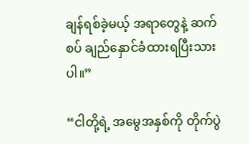ချန်ရစ်ခဲ့မယ့် အရာတွေနဲ့ ဆက်စပ် ချည်နှောင်ခံထားရပြီးသားပါ။”

“ငါတို့ရဲ့ အမွေအနှစ်ကို တိုက်ပွဲ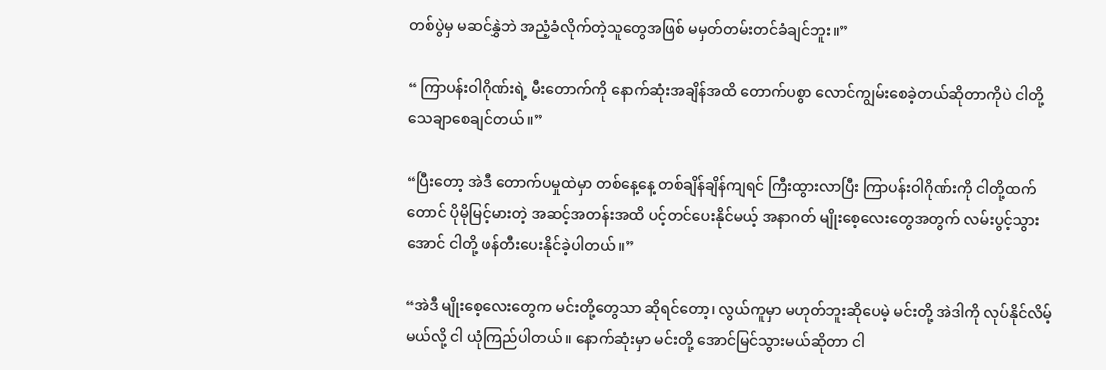တစ်ပွဲမှ မဆင်နွှဲဘဲ အညံ့ခံလိုက်တဲ့သူတွေအဖြစ် မမှတ်တမ်းတင်ခံချင်ဘူး။”

“ ကြာပန်းဝါဂိုဏ်းရဲ့ မီးတောက်ကို နောက်ဆုံးအချိန်အထိ တောက်ပစွာ လောင်ကျွမ်းစေခဲ့တယ်ဆိုတာကိုပဲ ငါတို့ သေချာစေချင်တယ်။”

“ပြီးတော့ အဲဒီ တောက်ပမှုထဲမှာ တစ်နေ့နေ့ တစ်ချိန်ချိန်ကျရင် ကြီးထွားလာပြီး ကြာပန်းဝါဂိုဏ်းကို ငါတို့ထက်တောင် ပိုမိုမြင့်မားတဲ့ အဆင့်အတန်းအထိ ပင့်တင်ပေးနိုင်မယ့် အနာဂတ် မျိုးစေ့လေးတွေအတွက် လမ်းပွင့်သွားအောင် ငါတို့ ဖန်တီးပေးနိုင်ခဲ့ပါတယ်။”

“အဲဒီ မျိုးစေ့လေးတွေက မင်းတို့တွေသာ ဆိုရင်တော့၊ လွယ်ကူမှာ မဟုတ်ဘူးဆိုပေမဲ့ မင်းတို့ အဲဒါကို လုပ်နိုင်လိမ့်မယ်လို့ ငါ ယုံကြည်ပါတယ်။ နောက်ဆုံးမှာ မင်းတို့ အောင်မြင်သွားမယ်ဆိုတာ ငါ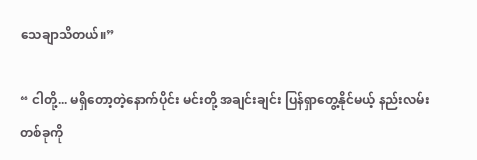သေချာသိတယ်။”

“ ငါတို့... မရှိတော့တဲ့နောက်ပိုင်း မင်းတို့ အချင်းချင်း ပြန်ရှာတွေ့နိုင်မယ့် နည်းလမ်းတစ်ခုကို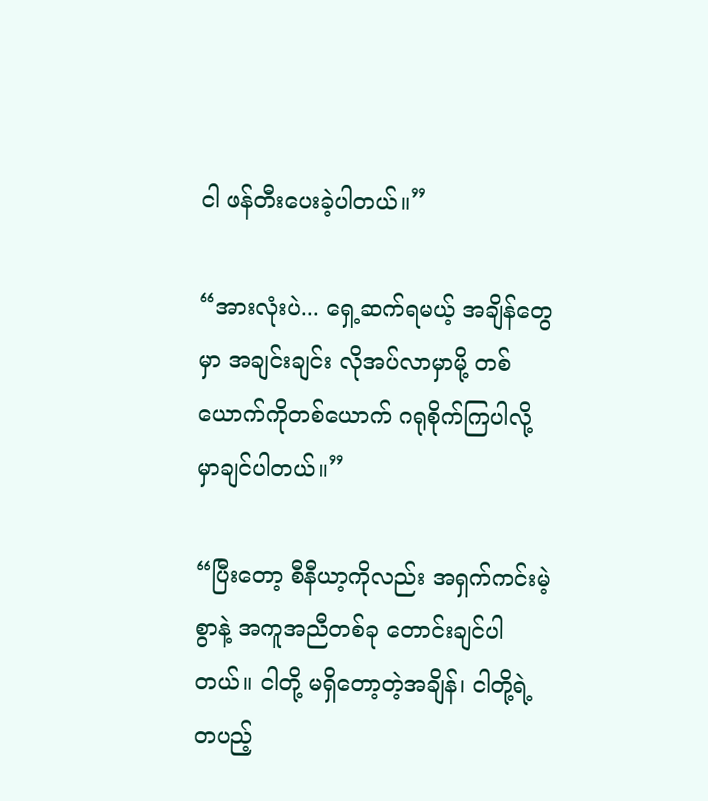ငါ ဖန်တီးပေးခဲ့ပါတယ်။”

“အားလုံးပဲ... ရှေ့ဆက်ရမယ့် အချိန်တွေမှာ အချင်းချင်း လိုအပ်လာမှာမို့ တစ်ယောက်ကိုတစ်ယောက် ဂရုစိုက်ကြပါလို့ မှာချင်ပါတယ်။”

“ပြီးတော့ စီနီယာ့ကိုလည်း အရှက်ကင်းမဲ့စွာနဲ့ အကူအညီတစ်ခု တောင်းချင်ပါတယ်။ ငါတို့ မရှိတော့တဲ့အချိန်၊ ငါတို့ရဲ့ တပည့်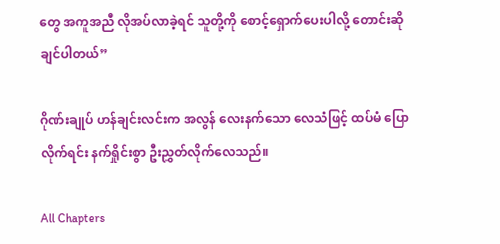တွေ အကူအညီ လိုအပ်လာခဲ့ရင် သူတို့ကို စောင့်ရှောက်ပေးပါလို့ တောင်းဆိုချင်ပါတယ်”

ဂိုဏ်းချုပ် ဟန်ချင်းလင်းက အလွန် လေးနက်သော လေသံဖြင့် ထပ်မံ ပြောလိုက်ရင်း နက်ရှိုင်းစွာ ဦးညွှတ်လိုက်လေသည်။

All Chapters